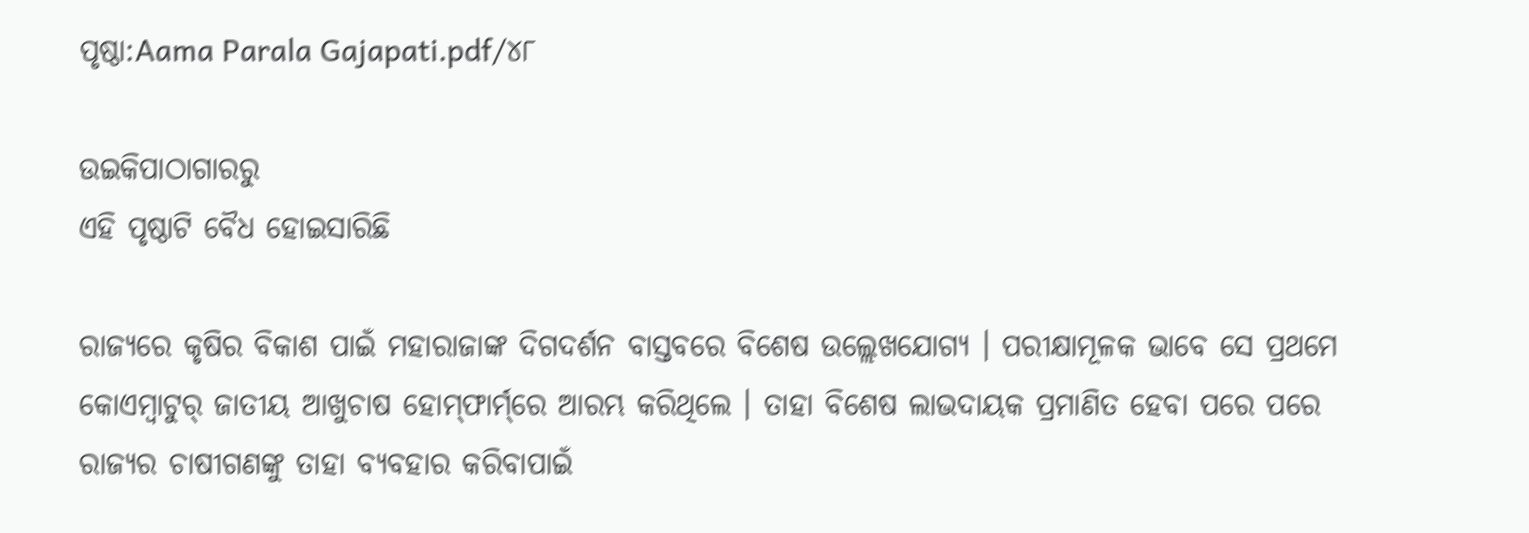ପୃଷ୍ଠା:Aama Parala Gajapati.pdf/୪୮

ଉଇକିପାଠାଗାର‌ରୁ
ଏହି ପୃଷ୍ଠାଟି ବୈଧ ହୋଇସାରିଛି

ରାଜ୍ୟରେ କୃଷିର ବିକାଶ ପାଇଁ ମହାରାଜାଙ୍କ ଦିଗଦର୍ଶନ ବାସ୍ତବରେ ବିଶେଷ ଉଲ୍ଲେଖଯୋଗ୍ୟ । ପରୀକ୍ଷାମୂଳକ ଭାବେ ସେ ପ୍ରଥମେ କୋଏମ୍ବାଟୁର୍ ଜାତୀୟ ଆଖୁଚାଷ ହୋମ୍‌ଫାର୍ମ୍‌ରେ ଆରମ୍ଭ କରିଥିଲେ । ତାହା ବିଶେଷ ଲାଭଦାୟକ ପ୍ରମାଣିତ ହେବା ପରେ ପରେ ରାଜ୍ୟର ଚାଷୀଗଣଙ୍କୁ ତାହା ବ୍ୟବହାର କରିବାପାଇଁ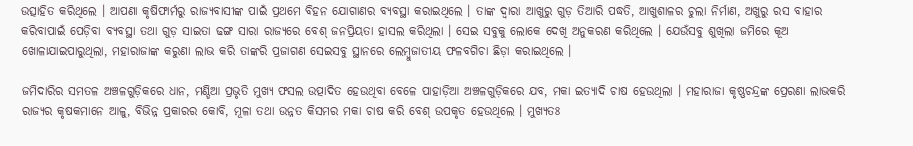ଉତ୍ସାହିତ କରିଥିଲେ । ଆପଣା କୃଷିଫାର୍ମରୁ ରାଜ୍ୟବାସୀଙ୍କ ପାଇଁ ପ୍ରଥମେ ବିହନ ଯୋଗାଣର ବ୍ୟବସ୍ଥା କରାଇଥିଲେ । ତାଙ୍କ ଦ୍ବାରା ଆଖୁରୁ ଗୁଡ଼ ତିଆରି ପଦ୍ଧତି, ଆଖୁଶାଳର ଚୁଲା ନିର୍ମାଣ, ଅଖୁରୁ ରସ ବାହାର କରିବାପାଇଁ ପେଡ଼ିବା ବ୍ୟବସ୍ଥା ତଥା ଗୁଡ଼ ସାଇତା ଢଙ୍ଗ ସାରା ରାଜ୍ୟରେ ବେଶ୍ ଜନପ୍ରିୟତା ହାସଲ କରିଥିଲା । ସେଇ ସବୁକୁ ଲୋକେ ଦେଖି ଅନୁକରଣ କରିଥିଲେ । ଯେଉଁସବୁ ଶୁଖିଲା ଜମିରେ କୂଅ ଖୋଳାଯାଇପାରୁଥିଲା, ମହାରାଜାଙ୍କ କରୁଣା ଲାଭ କରି ତାଙ୍କରି ପ୍ରଜାଗଣ ସେଇସବୁ ସ୍ଥାନରେ ଲେମ୍ବୁଜାତୀୟ ଫଳବଗିଚା ଛିଡ଼ା କରାଇଥିଲେ ।

ଜମିଦାରିର ସମତଳ ଅଞ୍ଚଳଗୁଡ଼ିକରେ ଧାନ, ମଣ୍ଡିଆ ପ୍ରଭୃତି ମୁଖ୍ୟ ଫସଲ ଉତ୍ପାଦିତ ହେଉଥିବା ବେଳେ ପାହାଡ଼ିଆ ଅଞ୍ଚଳଗୁଡ଼ିକରେ ଯବ, ମକା ଇତ୍ୟାଦି ଚାଷ ହେଉଥିଲା । ମହାରାଜା କୃଷ୍ଣଚନ୍ଦ୍ରଙ୍କ ପ୍ରେରଣା ଲାଭକରି ରାଜ୍ୟର କୃଷକମାନେ ଆଳୁ, ବିଭିନ୍ନ ପ୍ରକାରର କୋବି, ମୂଳା ତଥା ଉନ୍ନତ କିସମର ମକା ଚାଷ କରି ବେଶ୍ ଉପକୃତ ହେଉଥିଲେ । ମୁଖ୍ୟତଃ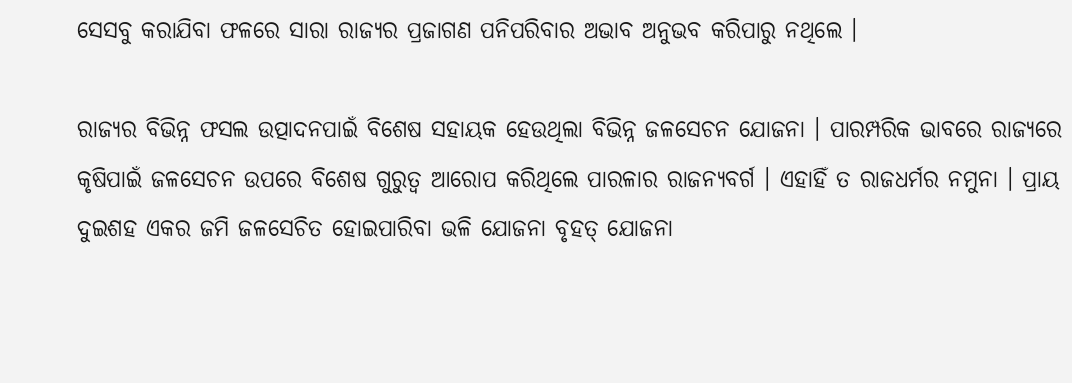ସେସବୁ କରାଯିବା ଫଳରେ ସାରା ରାଜ୍ୟର ପ୍ରଜାଗଣ ପନିପରିବାର ଅଭାବ ଅନୁଭବ କରିପାରୁ ନଥିଲେ ।

ରାଜ୍ୟର ବିଭିନ୍ନ ଫସଲ ଉତ୍ପାଦନପାଇଁ ବିଶେଷ ସହାୟକ ହେଉଥିଲା ବିଭିନ୍ନ ଜଳସେଚନ ଯୋଜନା । ପାରମ୍ପରିକ ଭାବରେ ରାଜ୍ୟରେ କୃଷିପାଇଁ ଜଳସେଚନ ଉପରେ ବିଶେଷ ଗୁରୁତ୍ୱ ଆରୋପ କରିଥିଲେ ପାରଳାର ରାଜନ୍ୟବର୍ଗ । ଏହାହିଁ ତ ରାଜଧର୍ମର ନମୁନା । ପ୍ରାୟ ଦୁଇଶହ ଏକର ଜମି ଜଳସେଚିତ ହୋଇପାରିବା ଭଳି ଯୋଜନା ବୃହତ୍ ଯୋଜନା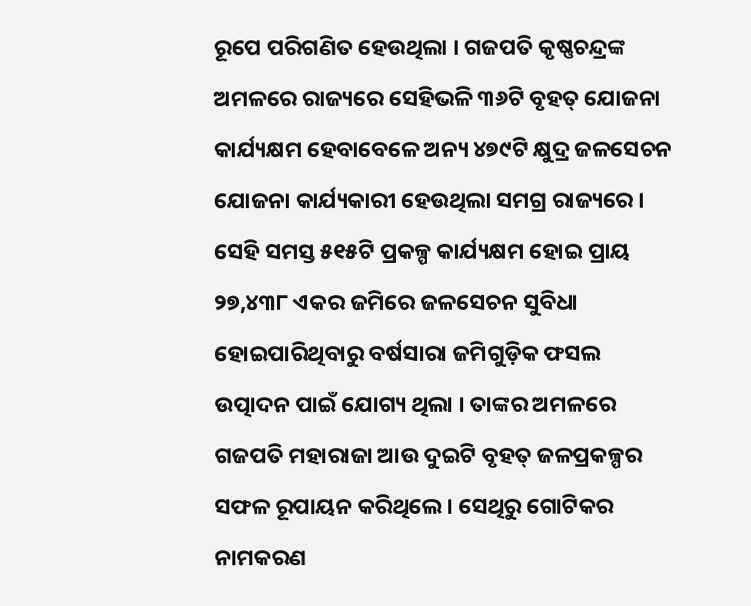ରୂପେ ପରିଗଣିତ ହେଉଥିଲା । ଗଜପତି କୃଷ୍ଣଚନ୍ଦ୍ରଙ୍କ ଅମଳରେ ରାଜ୍ୟରେ ସେହିଭଳି ୩୬ଟି ବୃହତ୍ ଯୋଜନା କାର୍ଯ୍ୟକ୍ଷମ ହେବାବେଳେ ଅନ୍ୟ ୪୭୯ଟି କ୍ଷୁଦ୍ର ଜଳସେଚନ ଯୋଜନା କାର୍ଯ୍ୟକାରୀ ହେଉଥିଲା ସମଗ୍ର ରାଜ୍ୟରେ । ସେହି ସମସ୍ତ ୫୧୫ଟି ପ୍ରକଳ୍ପ କାର୍ଯ୍ୟକ୍ଷମ ହୋଇ ପ୍ରାୟ ୨୭,୪୩୮ ଏକର ଜମିରେ ଜଳସେଚନ ସୁବିଧା ହୋଇପାରିଥିବାରୁ ବର୍ଷସାରା ଜମିଗୁଡ଼ିକ ଫସଲ ଉତ୍ପାଦନ ପାଇଁ ଯୋଗ୍ୟ ଥିଲା । ତାଙ୍କର ଅମଳରେ ଗଜପତି ମହାରାଜା ଆଉ ଦୁଇଟି ବୃହତ୍ ଜଳପ୍ରକଳ୍ପର ସଫଳ ରୂପାୟନ କରିଥିଲେ । ସେଥିରୁ ଗୋଟିକର ନାମକରଣ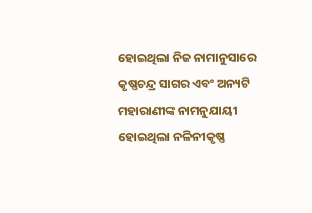ହୋଇଥିଲା ନିଜ ନାମାନୁସାରେ କୃଷ୍ଣଚନ୍ଦ୍ର ସାଗର ଏବଂ ଅନ୍ୟଟି ମହାରାଣୀଙ୍କ ନାମନୁଯାୟୀ ହୋଇଥିଲା ନଳିନୀକୃଷ୍ଣ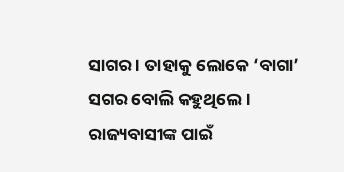ସାଗର । ତାହାକୁ ଲୋକେ ‘ବାଗା’ ସଗର ବୋଲି କହୁଥିଲେ । ରାଜ୍ୟବାସୀଙ୍କ ପାଇଁ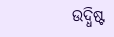ଉଦ୍ଧିଷ୍ଟ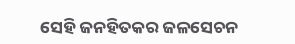ସେହି ଜନହିତକର ଜଳସେଚନ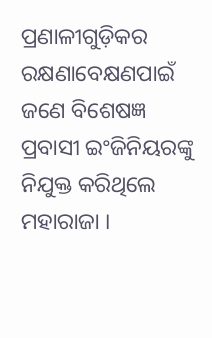ପ୍ରଣାଳୀଗୁଡ଼ିକର ରକ୍ଷଣାବେକ୍ଷଣପାଇଁ ଜଣେ ବିଶେଷଜ୍ଞ ପ୍ରବାସୀ ଇଂଜିନିୟରଙ୍କୁ ନିଯୁକ୍ତ କରିଥିଲେ ମହାରାଜା ।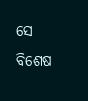ସେ ବିଶେଷ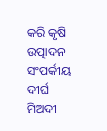କରି କୃଷି ଉତ୍ପାଦନ ସଂପର୍କୀୟ ଦୀର୍ଘ ମିଅଦୀ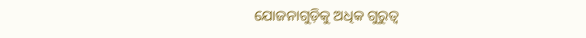ଯୋଜନାଗୁଡ଼ିକୁ ଅଧିକ ଗୁରୁତ୍ୱ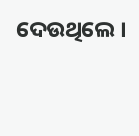ଦେଉଥିଲେ ।